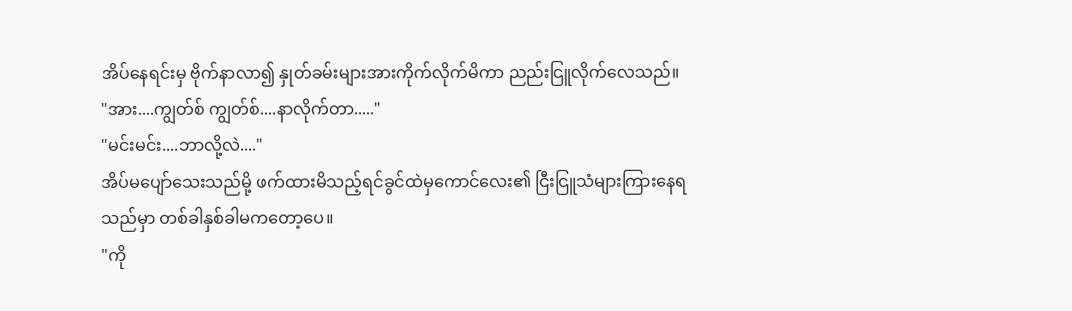အိပ်နေရင်းမှ ဗိုက်နာလာ၍ နှုတ်ခမ်းများအားကိုက်လိုက်မိကာ ညည်းငြူလိုက်လေသည်။
"အား....ကျွတ်စ် ကျွတ်စ်....နာလိုက်တာ....."
"မင်းမင်း....ဘာလို့လဲ...."
အိပ်မပျော်သေးသည်မို့ ဖက်ထားမိသည့်ရင်ခွင်ထဲမှကောင်လေး၏ ငြီးငြူသံများကြားနေရသည်မှာ တစ်ခါနှစ်ခါမကတော့ပေ။
"ကို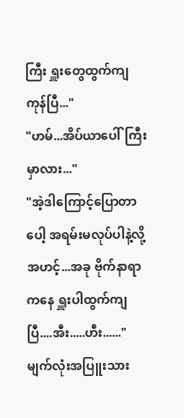ကြီး ရှူးတွေထွက်ကျကုန်ပြီ..."
"ဟမ်...အိပ်ယာပေါ်ကြီးမှာလား..."
"အဲ့ဒါကြောင့်ပြောတာပေါ့ အရမ်းမလုပ်ပါနဲ့လို့ အဟင့်...အခု ဗိုက်နာရာကနေ ရှူးပါထွက်ကျပြီ....အီး.....ဟီး......"
မျက်လုံးအပြူးသား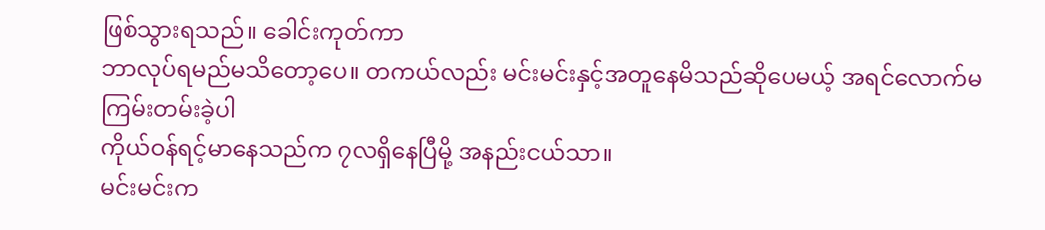ဖြစ်သွားရသည်။ ခေါင်းကုတ်ကာ
ဘာလုပ်ရမည်မသိတော့ပေ။ တကယ်လည်း မင်းမင်းနှင့်အတူနေမိသည်ဆိုပေမယ့် အရင်လောက်မကြမ်းတမ်းခဲ့ပါ
ကိုယ်ဝန်ရင့်မာနေသည်က ၇လရှိနေပြီမို့ အနည်းငယ်သာ။
မင်းမင်းက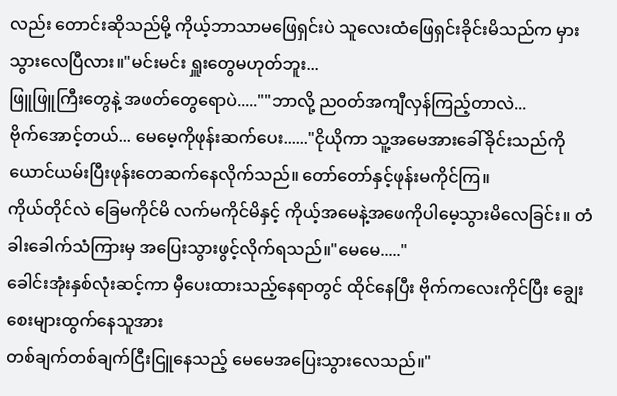လည်း တောင်းဆိုသည်မို့ ကိုယ့်ဘာသာမဖြေရှင်းပဲ သူလေးထံဖြေရှင်းခိုင်းမိသည်က မှားသွားလေပြီလား။"မင်းမင်း ရှူးတွေမဟုတ်ဘူး...
ဖြူဖြူကြီးတွေနဲ့ အဖတ်တွေရောပဲ.....""ဘာလို့ ညဝတ်အကျီလှန်ကြည့်တာလဲ...
ဗိုက်အောင့်တယ်... မေမေ့ကိုဖုန်းဆက်ပေး......"ငိုယိုကာ သူ့အမေအားခေါ်ခိုင်းသည်ကို ယောင်ယမ်းပြီးဖုန်းတေဆက်နေလိုက်သည်။ တော်တော်နှင့်ဖုန်းမကိုင်ကြ။
ကိုယ်တိုင်လဲ ခြေမကိုင်မိ လက်မကိုင်မိနှင့် ကိုယ့်အမေနဲ့အဖေကိုပါမေ့သွားမိလေခြင်း။ တံခါးခေါက်သံကြားမှ အပြေးသွားဖွင့်လိုက်ရသည်။"မေမေ....."
ခေါင်းအုံးနှစ်လုံးဆင့်ကာ မှီပေးထားသည့်နေရာတွင် ထိုင်နေပြီး ဗိုက်ကလေးကိုင်ပြီး ချွေးစေးများထွက်နေသူအား
တစ်ချက်တစ်ချက်ငြီးငြူနေသည့် မေမေအပြေးသွားလေသည်။"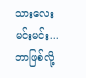သားလေး မင်းမင်း...ဘာဖြစ်လို့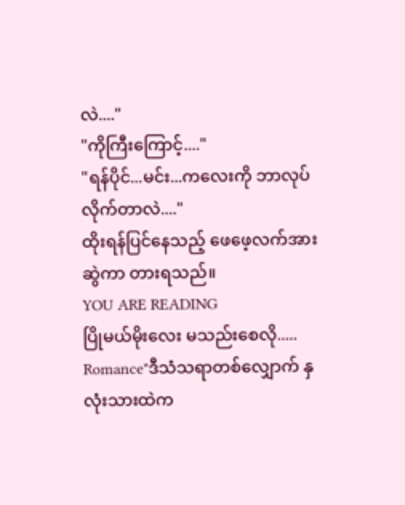လဲ...."
"ကိုကြီးကြောင့်...."
"ရန်ပိုင်...မင်း...ကလေးကို ဘာလုပ်လိုက်တာလဲ...."
ထိုးရန်ပြင်နေသည့် ဖေဖေ့လက်အား ဆွဲကာ တားရသည်။
YOU ARE READING
ပြိုမယ်မိုးလေး မသည်းစေလို.....
Romance"ဒီသံသရာတစ်လျှောက် နှလုံးသားထဲက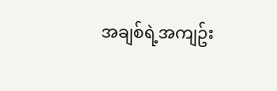အချစ်ရဲ့အကျဥ်း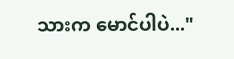သားက မောင်ပါပဲ..."